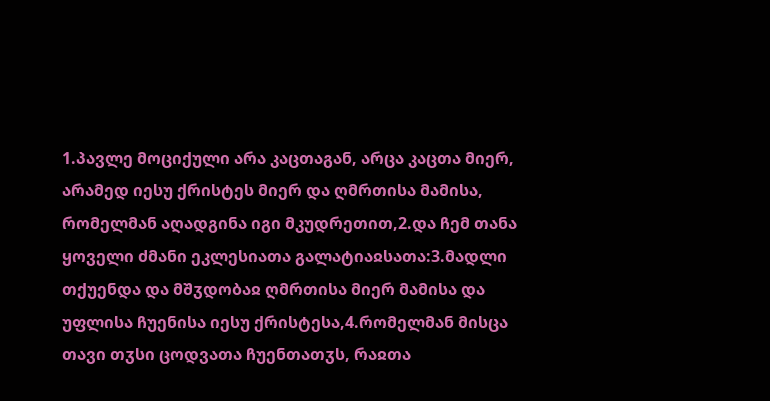1.პავლე მოციქული არა კაცთაგან, არცა კაცთა მიერ, არამედ იესუ ქრისტეს მიერ და ღმრთისა მამისა, რომელმან აღადგინა იგი მკუდრეთით,2.და ჩემ თანა ყოველი ძმანი ეკლესიათა გალატიაჲსათა:3.მადლი თქუენდა და მშჳდობაჲ ღმრთისა მიერ მამისა და უფლისა ჩუენისა იესუ ქრისტესა,4.რომელმან მისცა თავი თჳსი ცოდვათა ჩუენთათჳს, რაჲთა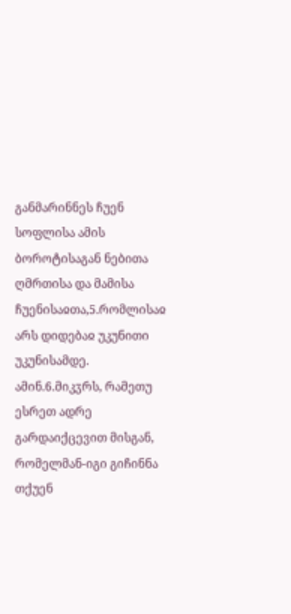განმარინნეს ჩუენ სოფლისა ამის ბოროტისაგან ნებითა ღმრთისა და მამისა ჩუენისაჲთა,5.რომლისაჲ არს დიდებაჲ უკუნითი უკუნისამდე. ამინ.6.მიკჳრს, რამეთუ ესრეთ ადრე გარდაიქცევით მისგან, რომელმან-იგი გიჩინნა თქუენ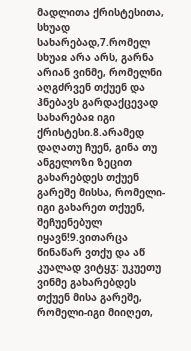მადლითა ქრისტესითა, სხუად სახარებად,7.რომელ სხუაჲ არა არს, გარნა არიან ვინმე, რომელნი აღგძრვენ თქუენ და ჰნებავს გარდაქცევად სახარებაჲ იგი ქრისტესი.8.არამედ დაღათუ ჩუენ, გინა თუ ანგელოზი ზეცით გახარებდეს თქუენ გარეშე მისსა, რომელი-იგი გახარეთ თქუენ, შეჩუენებულ იყავნ!9.ვითარცა წინაწარ ვთქუ და აწ კუალად ვიტყჳ: უკუეთუ ვინმე გახარებდეს თქუენ მისა გარეშე, რომელი-იგი მიიღეთ,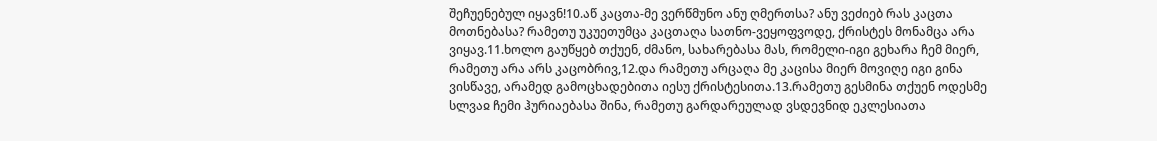შეჩუენებულ იყავნ!10.აწ კაცთა-მე ვერწმუნო ანუ ღმერთსა? ანუ ვეძიებ რას კაცთა მოთნებასა? რამეთუ უკუეთუმცა კაცთაღა სათნო-ვეყოფვოდე, ქრისტეს მონამცა არა ვიყავ.11.ხოლო გაუწყებ თქუენ, ძმანო, სახარებასა მას, რომელი-იგი გეხარა ჩემ მიერ, რამეთუ არა არს კაცობრივ,12.და რამეთუ არცაღა მე კაცისა მიერ მოვიღე იგი გინა ვისწავე, არამედ გამოცხადებითა იესუ ქრისტესითა.13.რამეთუ გესმინა თქუენ ოდესმე სლვაჲ ჩემი ჰურიაებასა შინა, რამეთუ გარდარეულად ვსდევნიდ ეკლესიათა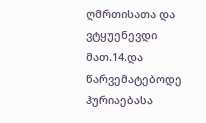ღმრთისათა და ვტყუენევდი მათ.14.და წარვემატებოდე ჰურიაებასა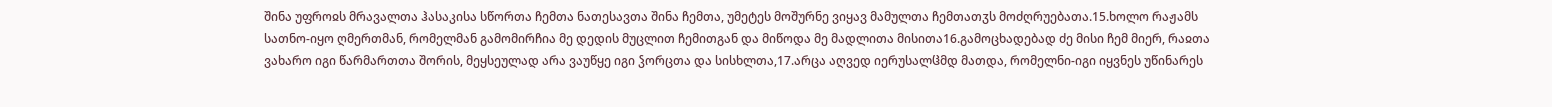შინა უფროჲს მრავალთა ჰასაკისა სწორთა ჩემთა ნათესავთა შინა ჩემთა, უმეტეს მოშურნე ვიყავ მამულთა ჩემთათჳს მოძღრუებათა.15.ხოლო რაჟამს სათნო-იყო ღმერთმან, რომელმან გამომირჩია მე დედის მუცლით ჩემითგან და მიწოდა მე მადლითა მისითა16.გამოცხადებად ძე მისი ჩემ მიერ, რაჲთა ვახარო იგი წარმართთა შორის, მეყსეულად არა ვაუწყე იგი ჴორცთა და სისხლთა,17.არცა აღვედ იერუსალჱმდ მათდა, რომელნი-იგი იყვნეს უწინარეს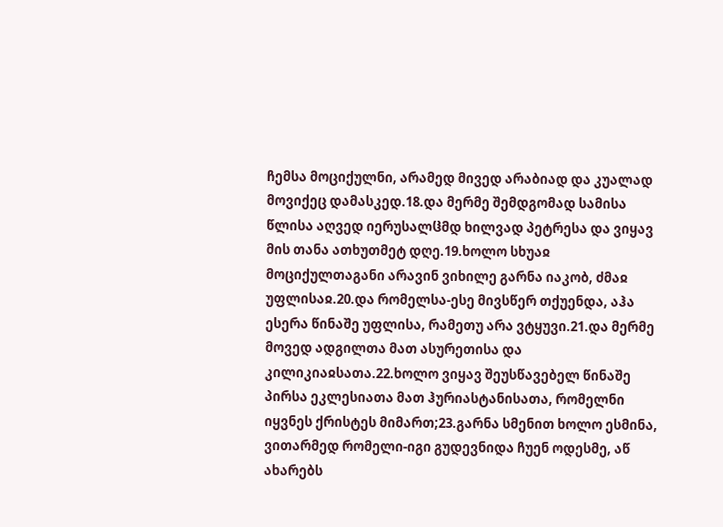ჩემსა მოციქულნი, არამედ მივედ არაბიად და კუალად მოვიქეც დამასკედ.18.და მერმე შემდგომად სამისა წლისა აღვედ იერუსალჱმდ ხილვად პეტრესა და ვიყავ მის თანა ათხუთმეტ დღე.19.ხოლო სხუაჲ მოციქულთაგანი არავინ ვიხილე გარნა იაკობ, ძმაჲ უფლისაჲ.20.და რომელსა-ესე მივსწერ თქუენდა, აჰა ესერა წინაშე უფლისა, რამეთუ არა ვტყუვი.21.და მერმე მოვედ ადგილთა მათ ასურეთისა და კილიკიაჲსათა.22.ხოლო ვიყავ შეუსწავებელ წინაშე პირსა ეკლესიათა მათ ჰურიასტანისათა, რომელნი იყვნეს ქრისტეს მიმართ;23.გარნა სმენით ხოლო ესმინა, ვითარმედ რომელი-იგი გუდევნიდა ჩუენ ოდესმე, აწ ახარებს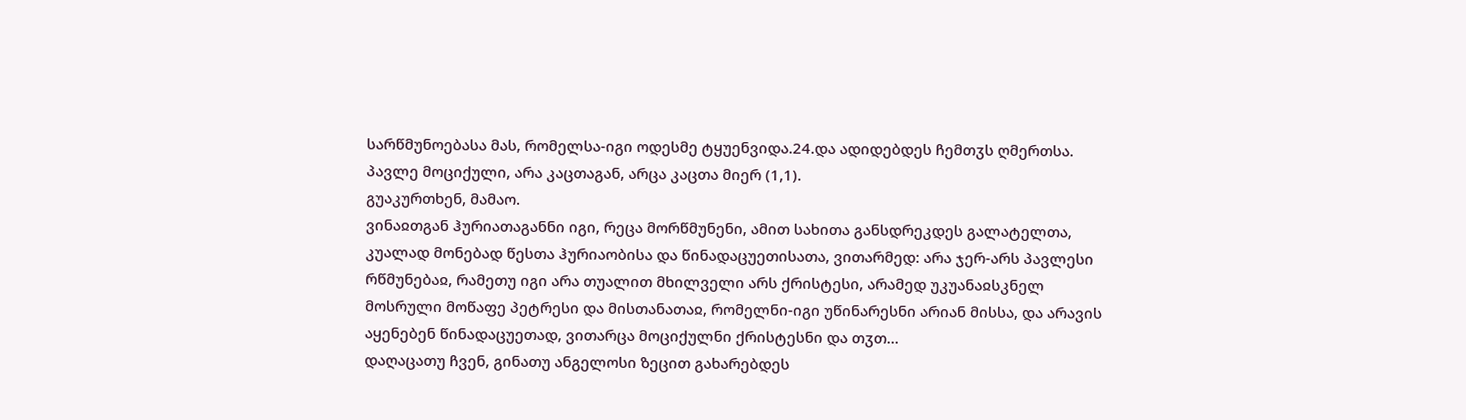სარწმუნოებასა მას, რომელსა-იგი ოდესმე ტყუენვიდა.24.და ადიდებდეს ჩემთჳს ღმერთსა.
პავლე მოციქული, არა კაცთაგან, არცა კაცთა მიერ (1,1).
გუაკურთხენ, მამაო.
ვინაჲთგან ჰურიათაგანნი იგი, რეცა მორწმუნენი, ამით სახითა განსდრეკდეს გალატელთა, კუალად მონებად წესთა ჰურიაობისა და წინადაცუეთისათა, ვითარმედ: არა ჯერ-არს პავლესი რწმუნებაჲ, რამეთუ იგი არა თუალით მხილველი არს ქრისტესი, არამედ უკუანაჲსკნელ მოსრული მოწაფე პეტრესი და მისთანათაჲ, რომელნი-იგი უწინარესნი არიან მისსა, და არავის აყენებენ წინადაცუეთად, ვითარცა მოციქულნი ქრისტესნი და თჳთ...
დაღაცათუ ჩვენ, გინათუ ანგელოსი ზეცით გახარებდეს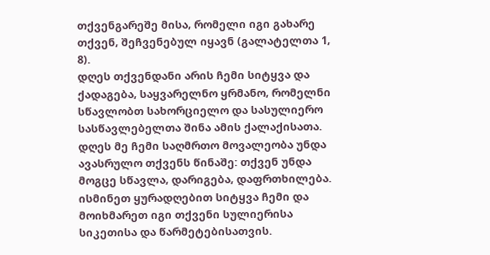თქვენგარეშე მისა, რომელი იგი გახარე თქვენ, შეჩვენებულ იყავნ (გალატელთა 1, 8).
დღეს თქვენდანი არის ჩემი სიტყვა და ქადაგება, საყვარელნო ყრმანო, რომელნი სწავლობთ სახორციელო და სასულიერო სასწავლებელთა შინა ამის ქალაქისათა. დღეს მე ჩემი საღმრთო მოვალეობა უნდა ავასრულო თქვენს წინაშე: თქვენ უნდა მოგცე სწავლა, დარიგება, დაფრთხილება. ისმინეთ ყურადღებით სიტყვა ჩემი და მოიხმარეთ იგი თქვენი სულიერისა სიკეთისა და წარმეტებისათვის.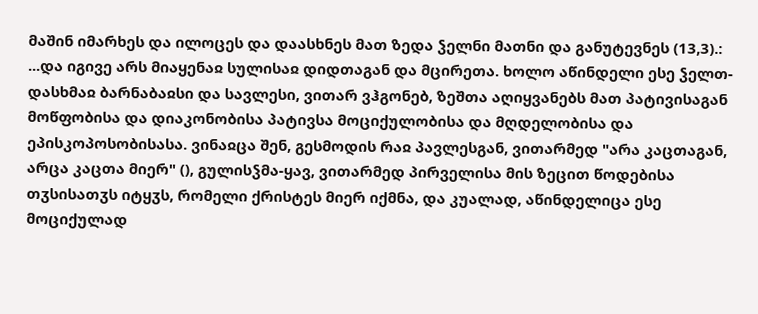მაშინ იმარხეს და ილოცეს და დაასხნეს მათ ზედა ჴელნი მათნი და განუტევნეს (13,3).:
...და იგივე არს მიაყენაჲ სულისაჲ დიდთაგან და მცირეთა. ხოლო აწინდელი ესე ჴელთ-დასხმაჲ ბარნაბაჲსი და სავლესი, ვითარ ვჰგონებ, ზეშთა აღიყვანებს მათ პატივისაგან მოწფობისა და დიაკონობისა პატივსა მოციქულობისა და მღდელობისა და ეპისკოპოსობისასა. ვინაჲცა შენ, გესმოდის რაჲ პავლესგან, ვითარმედ "არა კაცთაგან, არცა კაცთა მიერ" (), გულისჴმა-ყავ, ვითარმედ პირველისა მის ზეცით წოდებისა თჳსისათჳს იტყჳს, რომელი ქრისტეს მიერ იქმნა, და კუალად, აწინდელიცა ესე მოციქულად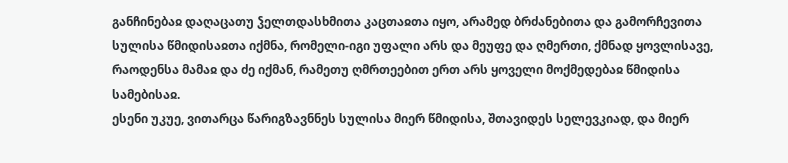განჩინებაჲ დაღაცათუ ჴელთდასხმითა კაცთაჲთა იყო, არამედ ბრძანებითა და გამორჩევითა სულისა წმიდისაჲთა იქმნა, რომელი-იგი უფალი არს და მეუფე და ღმერთი, ქმნად ყოვლისავე, რაოდენსა მამაჲ და ძე იქმან, რამეთუ ღმრთეებით ერთ არს ყოველი მოქმედებაჲ წმიდისა სამებისაჲ.
ესენი უკუე, ვითარცა წარიგზავნნეს სულისა მიერ წმიდისა, შთავიდეს სელევკიად, და მიერ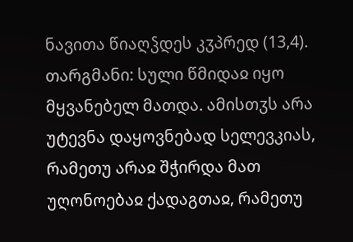ნავითა წიაღჴდეს კჳპრედ (13,4).
თარგმანი: სული წმიდაჲ იყო მყვანებელ მათდა. ამისთჳს არა უტევნა დაყოვნებად სელევკიას, რამეთუ არაჲ შჭირდა მათ უღონოებაჲ ქადაგთაჲ, რამეთუ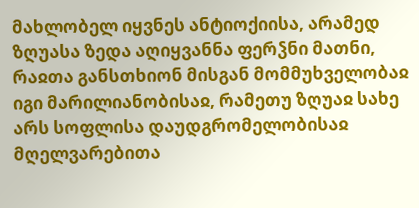მახლობელ იყვნეს ანტიოქიისა, არამედ ზღუასა ზედა აღიყვანნა ფერჴნი მათნი, რაჲთა განსთხიონ მისგან მომმუხველობაჲ იგი მარილიანობისაჲ, რამეთუ ზღუაჲ სახე არს სოფლისა დაუდგრომელობისაჲ მღელვარებითა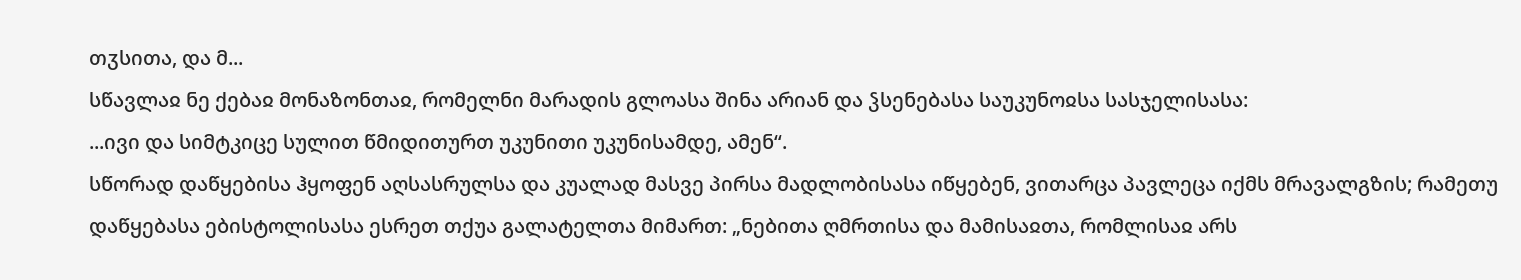თჳსითა, და მ...
სწავლაჲ ნე ქებაჲ მონაზონთაჲ, რომელნი მარადის გლოასა შინა არიან და ჴსენებასა საუკუნოჲსა სასჯელისასა:
...ივი და სიმტკიცე სულით წმიდითურთ უკუნითი უკუნისამდე, ამენ“.
სწორად დაწყებისა ჰყოფენ აღსასრულსა და კუალად მასვე პირსა მადლობისასა იწყებენ, ვითარცა პავლეცა იქმს მრავალგზის; რამეთუ დაწყებასა ებისტოლისასა ესრეთ თქუა გალატელთა მიმართ: „ნებითა ღმრთისა და მამისაჲთა, რომლისაჲ არს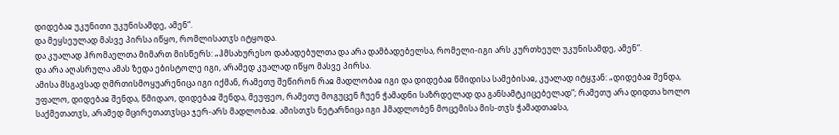დიდებაჲ უკუნითი უკუნისამდე, ამენ“.
და მეყსეულად მასვე პირსა იწყო, რომლისათჳს იტყოდა.
და კუალად ჰრომაელთა მიმართ მისწერს: „ჰმსახურესო დაბადებულთა და არა დამბადებელსა, რომელი-იგი არს კურთხეულ უკუნისამდე, ამენ“.
და არა აღასრულა ამას ზედა ებისტოლე იგი, არამედ კუალად იწყო მასვე პირსა.
ამისა მსგავსად ღმრთისმოყუარენიცა იგი იქმან, რამეთუ შეწირონ რაჲ მადლობაჲ იგი და დიდებაჲ წმიდისა სამებისაჲ, კუალად იტყჳან: „დიდებაჲ შენდა, უფალო, დიდებაჲ შენდა, წმიდაო, დიდებაჲ შენდა, მეუფეო, რამეთუ მოგუცენ ჩუენ ჭამადნი საზრდელად და განსამტკიცებელად“; რამეთუ არა დიდთა ხოლო საქმეთათჳს, არამედ მცირეთათჳსცა ჯერ-არს მადლობაჲ. ამისთჳს ნეტარნიცა იგი ჰმადლობენ მოცემისა მის-თჳს ჭამადთაჲსა,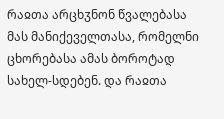რაჲთა არცხჳნონ წვალებასა მას მანიქეველთასა, რომელნი ცხორებასა ამას ბოროტად სახელ-სდებენ. და რაჲთა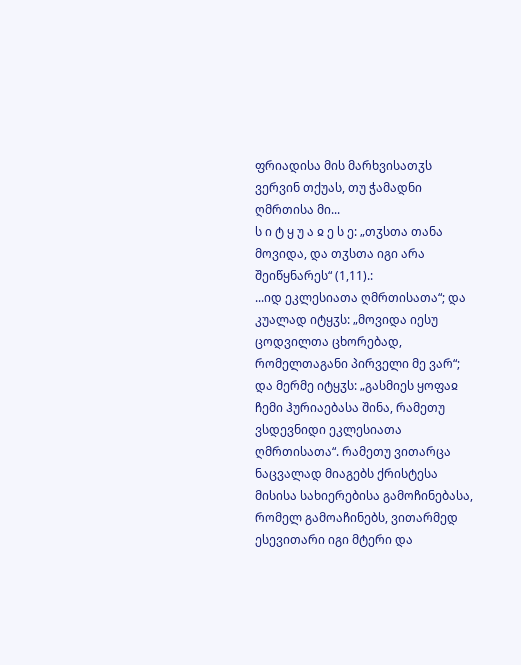ფრიადისა მის მარხვისათჳს ვერვინ თქუას, თუ ჭამადნი ღმრთისა მი...
ს ი ტ ყ უ ა ჲ ე ს ე: „თჳსთა თანა მოვიდა, და თჳსთა იგი არა შეიწყნარეს“ (1,11).:
...იდ ეკლესიათა ღმრთისათა“; და კუალად იტყჳს: „მოვიდა იესუ ცოდვილთა ცხორებად, რომელთაგანი პირველი მე ვარ“; და მერმე იტყჳს: „გასმიეს ყოფაჲ ჩემი ჰურიაებასა შინა, რამეთუ ვსდევნიდი ეკლესიათა ღმრთისათა“. რამეთუ ვითარცა ნაცვალად მიაგებს ქრისტესა მისისა სახიერებისა გამოჩინებასა, რომელ გამოაჩინებს, ვითარმედ ესევითარი იგი მტერი და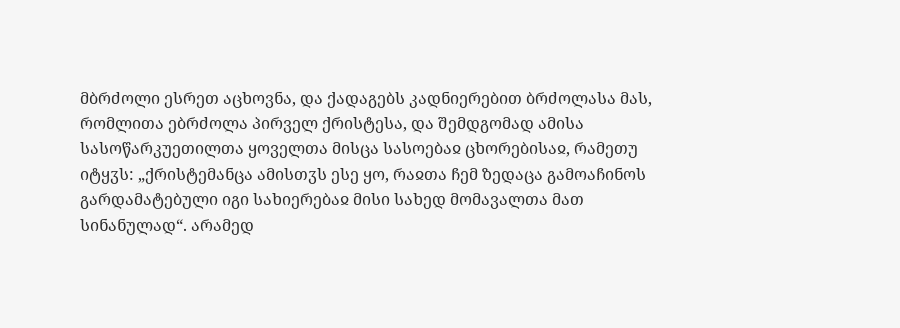მბრძოლი ესრეთ აცხოვნა, და ქადაგებს კადნიერებით ბრძოლასა მას, რომლითა ებრძოლა პირველ ქრისტესა, და შემდგომად ამისა სასოწარკუეთილთა ყოველთა მისცა სასოებაჲ ცხორებისაჲ, რამეთუ იტყჳს: „ქრისტემანცა ამისთჳს ესე ყო, რაჲთა ჩემ ზედაცა გამოაჩინოს გარდამატებული იგი სახიერებაჲ მისი სახედ მომავალთა მათ სინანულად“. არამედ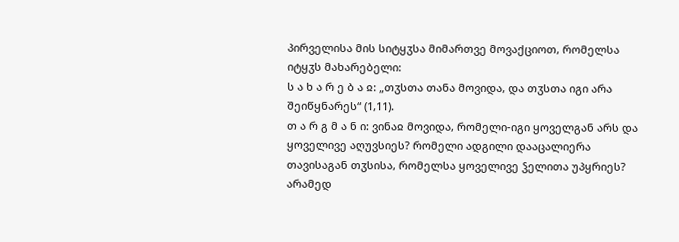პირველისა მის სიტყჳსა მიმართვე მოვაქციოთ, რომელსა იტყჳს მახარებელი:
ს ა ხ ა რ ე ბ ა ჲ: „თჳსთა თანა მოვიდა, და თჳსთა იგი არა შეიწყნარეს“ (1,11).
თ ა რ გ მ ა ნ ი: ვინაჲ მოვიდა, რომელი-იგი ყოველგან არს და ყოველივე აღუვსიეს? რომელი ადგილი დააცალიერა თავისაგან თჳსისა, რომელსა ყოველივე ჴელითა უპყრიეს? არამედ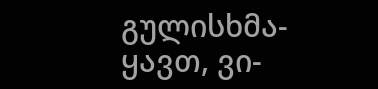გულისხმა-ყავთ, ვი-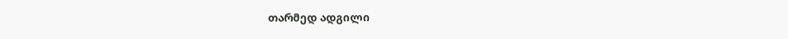თარმედ ადგილი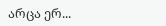არცა ერ...